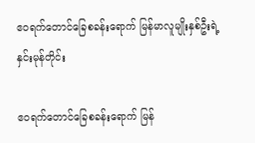ဧဝရက်တောင်ခြေစခန်းရောက် မြန်မာလူမျိုးနှစ်ဦးရဲ့ နှင်းမုန်တိုင်း

ဧဝရက်တောင်ခြေစခန်းရောက် မြန်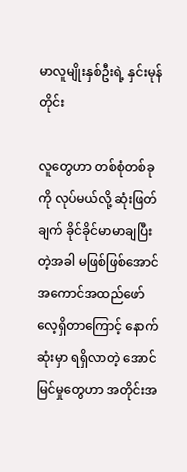မာလူမျိုးနှစ်ဦးရဲ့ နှင်းမုန်တိုင်း

လူတွေဟာ တစ်စုံတစ်ခုကို လုပ်မယ်လို့ ဆုံးဖြတ်ချက် ခိုင်ခိုင်မာမာချပြီးတဲ့အခါ မဖြစ်ဖြစ်အောင် အကောင်အထည်ဖော်လေ့ရှိတာကြောင့် နောက်ဆုံးမှာ ရရှိလာတဲ့ အောင်မြင်မှုတွေဟာ အတိုင်းအ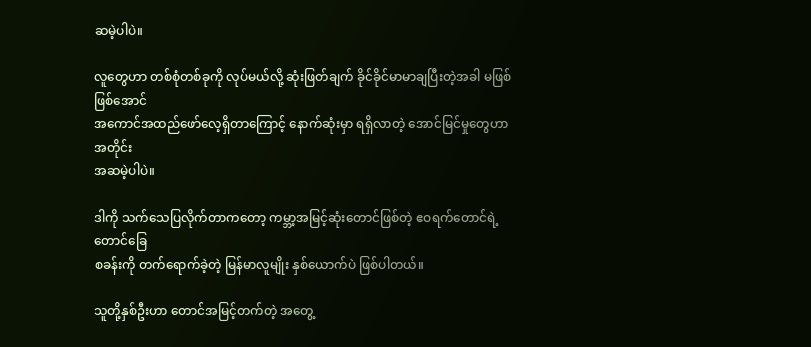ဆမဲ့ပါပဲ။

လူတွေဟာ တစ်စုံတစ်ခုကို လုပ်မယ်လို့ ဆုံးဖြတ်ချက် ခိုင်ခိုင်မာမာချပြီးတဲ့အခါ မဖြစ်ဖြစ်အောင်
အကောင်အထည်ဖော်လေ့ရှိတာကြောင့် နောက်ဆုံးမှာ ရရှိလာတဲ့ အောင်မြင်မှုတွေဟာ အတိုင်း
အဆမဲ့ပါပဲ။

ဒါကို သက်သေပြလိုက်တာကတော့ ကမ္ဘာ့အမြင့်ဆုံးတောင်ဖြစ်တဲ့ ဧဝရက်တောင်ရဲ့ တောင်ခြေ
စခန်းကို တက်ရောက်ခဲ့တဲ့ မြန်မာလူမျိုး နှစ်ယောက်ပဲ ဖြစ်ပါတယ်။

သူတို့နှစ်ဦးဟာ တောင်အမြင့်တက်တဲ့ အတွေ့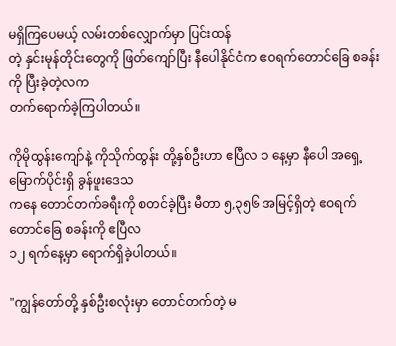မရှိကြပေမယ့် လမ်းတစ်လျှောက်မှာ ပြင်းထန်
တဲ့ နှင်းမုန်တိုင်းတွေကို ဖြတ်ကျော်ပြီး နီပေါနိုင်ငံက ဧဝရက်တောင်ခြေ စခန်းကို ပြီးခဲ့တဲ့လက
တက်ရောက်ခဲ့ကြပါတယ်။

ကိုမိုထွန်းကျော်နဲ့ ကိုသိုက်ထွန်း တို့နှစ်ဦးဟာ ဧပြီလ ၁ နေ့မှာ နီပေါ အရှေ့မြောက်ပိုင်းရှိ ခွန်ဖူးဒေသ
ကနေ တောင်တက်ခရီးကို စတင်ခဲ့ပြီး မီတာ ၅,၃၅၆ အမြင့်ရှိတဲ့ ဧဝရက်တောင်ခြေ စခန်းကို ဧပြီလ
၁၂ ရက်နေ့မှာ ရောက်ရှိခဲ့ပါတယ်။

"ကျွန်တော်တို့ နှစ်ဦးစလုံးမှာ တောင်တက်တဲ့ မ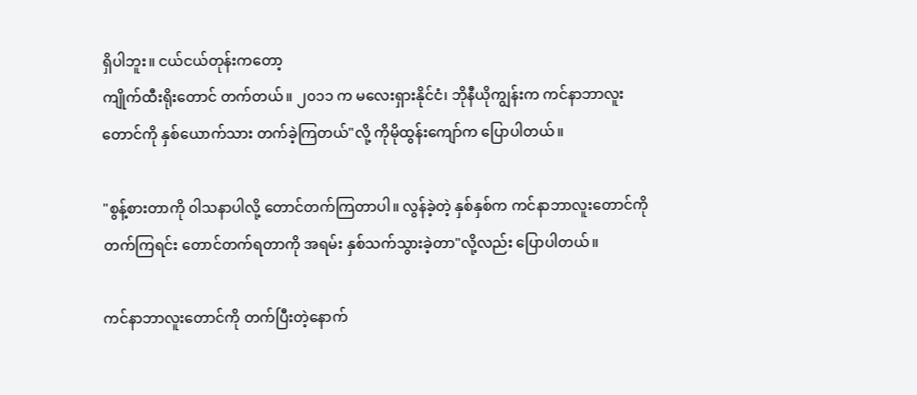ရှိပါဘူး။ ငယ်ငယ်တုန်းကတော့
ကျိုက်ထီးရိုးတောင် တက်တယ်။ ၂၀၁၁ က မလေးရှားနိုင်ငံ၊ ဘိုနီယိုကျွန်းက ကင်နာဘာလူး
တောင်ကို နှစ်ယောက်သား တက်ခဲ့ကြတယ်"လို့ ကိုမိုထွန်းကျော်က ပြောပါတယ်။

"စွန့်စားတာကို ၀ါသနာပါလို့ တောင်တက်ကြတာပါ။ လွန်ခဲ့တဲ့ နှစ်နှစ်က ကင်နာဘာလူးတောင်ကို
တက်ကြရင်း တောင်တက်ရတာကို အရမ်း နှစ်သက်သွားခဲ့တာ"လို့လည်း ပြောပါတယ်။

ကင်နာဘာလူးတောင်ကို တက်ပြီးတဲ့နောက်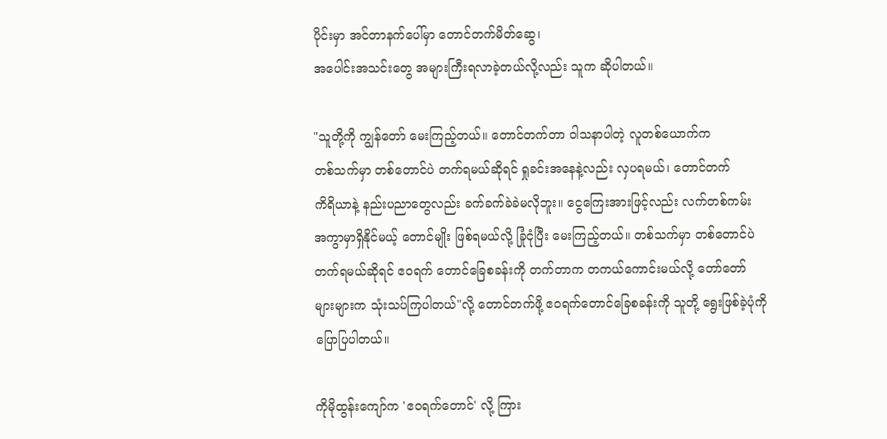ပိုင်းမှာ အင်တာနက်ပေါ်မှာ တောင်တက်မိတ်ဆွေ၊
အပေါင်းအသင်းတွေ အများကြီးရလာခဲ့တယ်လို့လည်း သူက ဆိုပါတယ်။

"သူတို့ကို ကျွန်တော် မေးကြည့်တယ်။ တောင်တက်တာ ၀ါသနာပါတဲ့ လူတစ်ယောက်က
တစ်သက်မှာ တစ်တောင်ပဲ တက်ရမယ်ဆိုရင် ရှုခင်းအနေနဲ့လည်း လှပရမယ်၊ တောင်တက်
ကိရိယာနဲ့ နည်းပညာတွေလည်း ခက်ခက်ခဲခဲမလိုဘူး။ ငွေကြေးအားဖြင့်လည်း လက်တစ်ကမ်း
အကွာမှာရှိနိုင်မယ့် တောင်မျိုး ဖြစ်ရမယ်လို့ ခြုံငုံပြီး မေးကြည့်တယ်။ တစ်သက်မှာ တစ်တောင်ပဲ
တက်ရမယ်ဆိုရင် ဧဝရက် တောင်ခြေစခန်းကို တက်တာက တကယ်ကောင်းမယ်လို့ တော်တော်
များများက သုံးသပ်ကြပါတယ်"လို့ တောင်တက်ဖို့ ဧဝရက်တောင်ခြေစခန်းကို သူတို့ ရွေးဖြစ်ခဲ့ပုံကို
ပြောပြပါတယ်။

ကိုမိုထွန်းကျော်က 'ဧဝရက်တောင်' လို့ ကြား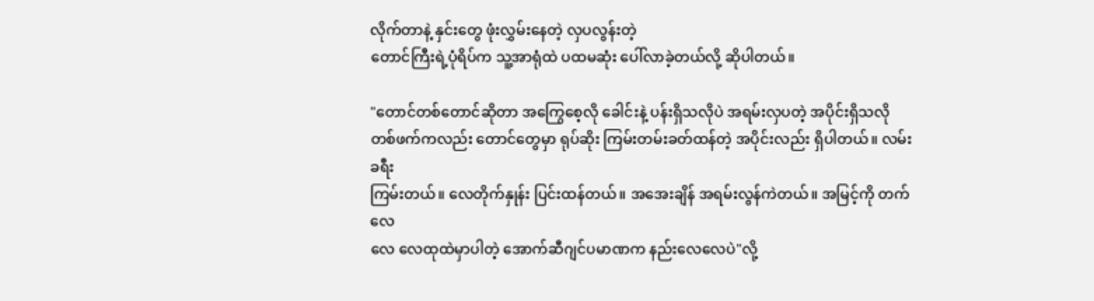လိုက်တာနဲ့ နှင်းတွေ ဖုံးလွှမ်းနေတဲ့ လှပလွန်းတဲ့
တောင်ကြီးရဲ့ပုံရိပ်က သူ့အာရုံထဲ ပထမဆုံး ပေါ်လာခဲ့တယ်လို့ ဆိုပါတယ်။

"တောင်တစ်တောင်ဆိုတာ အကြွေစေ့လို ခေါင်းနဲ့ ပန်းရှိသလိုပဲ အရမ်းလှပတဲ့ အပိုင်းရှိသလို
တစ်ဖက်ကလည်း တောင်တွေမှာ ရုပ်ဆိုး ကြမ်းတမ်းခတ်ထန်တဲ့ အပိုင်းလည်း ရှိပါတယ်။ လမ်းခရီး
ကြမ်းတယ်။ လေတိုက်နှုန်း ပြင်းထန်တယ်။ အအေးချိန် အရမ်းလွန်ကဲတယ်။ အမြင့်ကို တက်လေ
လေ လေထုထဲမှာပါတဲ့ အောက်ဆီဂျင်ပမာဏက နည်းလေလေပဲ"လို့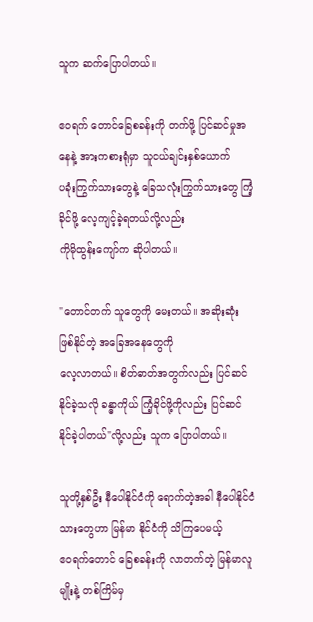သူက ဆက်ပြောပါတယ်။

ဧဝရက် တောင်ခြေစခန်းကို တက်ဖို့ ပြင်ဆင်မှုအနေနဲ့ အားကစားရုံမှာ သူငယ်ချင်းနှစ်ယောက်
ပခုံးကြွက်သားတွေနဲ့ ခြေသလုံးကြွက်သားတွေ ကြံ့ခိုင်ဖို့ လေ့ကျင့်ခဲ့ရတယ်လို့လည်း
ကိုမိုထွန်းကျော်က ဆိုပါတယ်။

"တောင်တက် သူတွေကို မေးတယ်။ အဆိုးဆုံး ဖြစ်နိုင်တဲ့ အခြေအနေတွေကို
လေ့လာတယ်။ စိတ်ဓာတ်အတွက်လည်း ပြင်ဆင်နိုင်ခဲ့သလို ခန္ဓာကိုယ် ကြံ့ခိုင်ဖို့ကိုလည်း ပြင်ဆင်
နိုင်ခဲ့ပါတယ်"လို့လည်း သူက ပြောပါတယ်။

သူတို့နှစ်ဦး နီပေါနိုင်ငံကို ရောက်တဲ့အခါ နီပေါနိုင်ငံသားတွေဟာ မြန်မာ နိုင်ငံကို သိကြပေမယ့်
ဧဝရက်တောင် ခြေစခန်းကို လာတက်တဲ့ မြန်မာလူမျိုးနဲ့ တစ်ကြိမ်မှ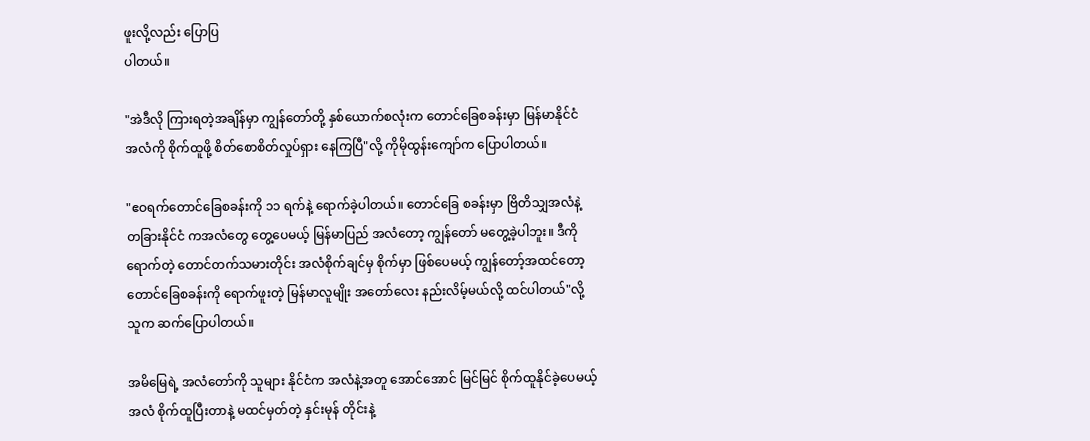ဖူးလို့လည်း ပြောပြ
ပါတယ်။

"အဲဒီလို ကြားရတဲ့အချိန်မှာ ကျွန်တော်တို့ နှစ်ယောက်စလုံးက တောင်ခြေစခန်းမှာ မြန်မာနိုင်ငံ
အလံကို စိုက်ထူဖို့ စိတ်စောစိတ်လှုပ်ရှား နေကြပြီ"လို့ ကိုမိုထွန်းကျော်က ပြောပါတယ်။

"ဧဝရက်တောင်ခြေစခန်းကို ၁၁ ရက်နဲ့ ရောက်ခဲ့ပါတယ်။ တောင်ခြေ စခန်းမှာ ဗြိတိသျှအလံနဲ့
တခြားနိုင်ငံ ကအလံတွေ တွေ့ပေမယ့် မြန်မာပြည် အလံတော့ ကျွန်တော် မတွေ့ခဲ့ပါဘူး။ ဒီကို
ရောက်တဲ့ တောင်တက်သမားတိုင်း အလံစိုက်ချင်မှ စိုက်မှာ ဖြစ်ပေမယ့် ကျွန်တော့်အထင်တော့
တောင်ခြေစခန်းကို ရောက်ဖူးတဲ့ မြန်မာလူမျိုး အတော်လေး နည်းလိမ့်မယ်လို့ ထင်ပါတယ်"လို့
သူက ဆက်ပြောပါတယ်။

အမိမြေရဲ့ အလံတော်ကို သူများ နိုင်ငံက အလံနဲ့အတူ အောင်အောင် မြင်မြင် စိုက်ထူနိုင်ခဲ့ပေမယ့်
အလံ စိုက်ထူပြီးတာနဲ့ မထင်မှတ်တဲ့ နှင်းမုန် တိုင်းနဲ့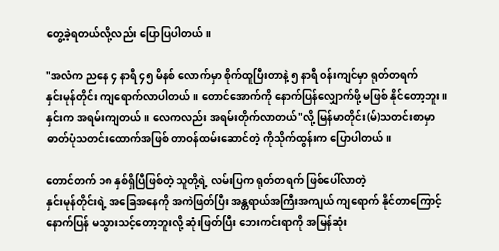တွေ့ခဲ့ရတယ်လို့လည်း ပြောပြပါတယ်။

"အလံက ညနေ ၄ နာရီ ၄၅ မိနစ် လောက်မှာ စိုက်ထူပြီးတာနဲ့ ၅ နာရီ ၀န်းကျင်မှာ ရုတ်တရက်
နှင်းမုန်တိုင်း ကျရောက်လာပါတယ်။ တောင်အောက်ကို နောက်ပြန်လျှောက်ဖို့ မဖြစ် နိုင်တော့ဘူး။
နှင်းက အရမ်းကျတယ်။ လေကလည်း အရမ်းတိုက်လာတယ်"လို့ မြန်မာတိုင်း(မ်)သတင်းစာမှာ
ဓာတ်ပုံသတင်းထောက်အဖြစ် တာဝန်ထမ်းဆောင်တဲ့ ကိုသိုက်ထွန်းက ပြောပါတယ်။

တောင်တက် ၁၈ နှစ်ရှိပြီဖြစ်တဲ့ သူတို့ရဲ့ လမ်းပြက ရုတ်တရက် ဖြစ်ပေါ်လာတဲ့
နှင်းမုန်တိုင်းရဲ့ အခြေအနေကို အကဲဖြတ်ပြီး အန္တရာယ်အကြီးအကျယ် ကျရောက် နိုင်တာကြောင့်
နောက်ပြန် မသွားသင့်တော့ဘူးလို့ ဆုံးဖြတ်ပြီး ဘေးကင်းရာကို အမြန်ဆုံး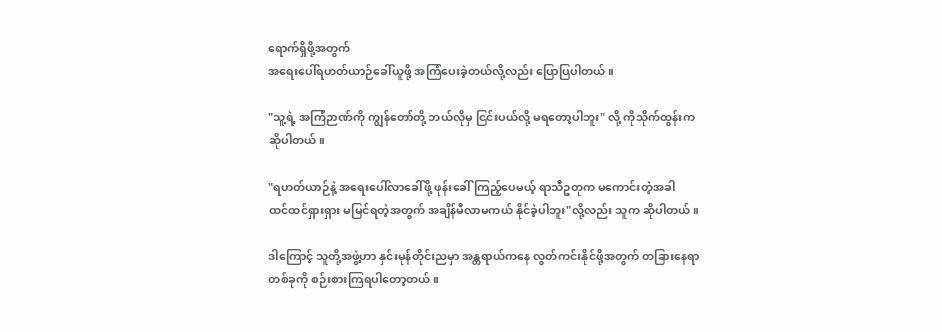ရောက်ရှိဖို့အတွက်
အရေးပေါ်ရဟတ်ယာဉ်ခေါ်ယူဖို့ အကြံပေးခဲ့တယ်လို့လည်း ပြောပြပါတယ်။

"သူ့ရဲ့ အကြံဉာဏ်ကို ကျွန်တော်တို့ ဘယ်လိုမှ ငြင်းပယ်လို့ မရတော့ပါဘူး" လို့ ကိုသိုက်ထွန်းက
ဆိုပါတယ်။

"ရဟတ်ယာဉ်နဲ့ အရေးပေါ်လာခေါ်ဖို့ ဖုန်းခေါ် ကြည့်ပေမယ့် ရာသီဥတုက မကောင်းတဲ့အခါ
ထင်ထင်ရှားရှား မမြင်ရတဲ့အတွက် အချိန်မီလာမကယ် နိုင်ခဲ့ပါဘူး"လို့လည်း သူက ဆိုပါတယ်။

ဒါကြောင့် သူတို့အဖွဲ့ဟာ နှင်းမုန်တိုင်းညမှာ အန္တရာယ်ကနေ လွတ်ကင်းနိုင်ဖို့အတွက် တခြားနေရာ
တစ်ခုကို စဉ်းစားကြရပါတော့တယ်။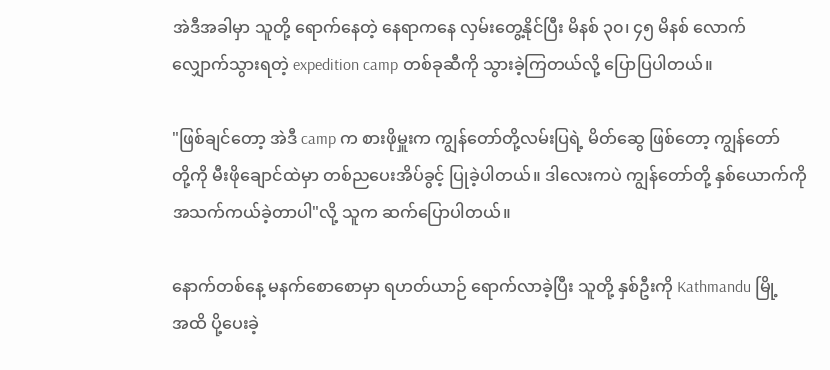အဲဒီအခါမှာ သူတို့ ရောက်နေတဲ့ နေရာကနေ လှမ်းတွေ့နိုင်ပြီး မိနစ် ၃၀၊ ၄၅ မိနစ် လောက်
လျှောက်သွားရတဲ့ expedition camp တစ်ခုဆီကို သွားခဲ့ကြတယ်လို့ ပြောပြပါတယ်။

"ဖြစ်ချင်တော့ အဲဒီ camp က စားဖိုမှူးက ကျွန်တော်တို့လမ်းပြရဲ့ မိတ်ဆွေ ဖြစ်တော့ ကျွန်တော်
တို့ကို မီးဖိုချောင်ထဲမှာ တစ်ညပေးအိပ်ခွင့် ပြုခဲ့ပါတယ်။ ဒါလေးကပဲ ကျွန်တော်တို့ နှစ်ယောက်ကို
အသက်ကယ်ခဲ့တာပါ"လို့ သူက ဆက်ပြောပါတယ်။

နောက်တစ်နေ့ မနက်စောစောမှာ ရဟတ်ယာဉ် ရောက်လာခဲ့ပြီး သူတို့ နှစ်ဦးကို Kathmandu မြို့
အထိ ပို့ပေးခဲ့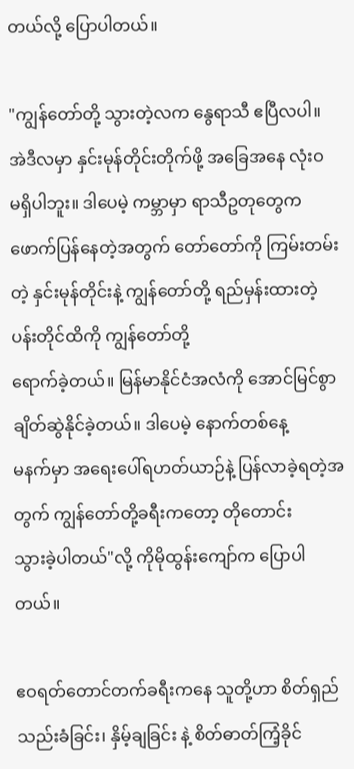တယ်လို့ ပြောပါတယ်။

"ကျွန်တော်တို့ သွားတဲ့လက နွေရာသီ ဧပြီလပါ။ အဲဒီလမှာ နှင်းမုန်တိုင်းတိုက်ဖို့ အခြေအနေ လုံးဝ
မရှိပါဘူး။ ဒါပေမဲ့ ကမ္ဘာမှာ ရာသီဥတုတွေက ဖောက်ပြန်နေတဲ့အတွက် တော်တော်ကို ကြမ်းတမ်း
တဲ့ နှင်းမုန်တိုင်းနဲ့ ကျွန်တော်တို့ ရည်မှန်းထားတဲ့ ပန်းတိုင်ထိကို ကျွန်တော်တို့
ရောက်ခဲ့တယ်။ မြန်မာနိုင်ငံအလံကို အောင်မြင်စွာ ချိတ်ဆွဲနိုင်ခဲ့တယ်။ ဒါပေမဲ့ နောက်တစ်နေ့
မနက်မှာ အရေးပေါ်ရဟတ်ယာဉ်နဲ့ ပြန်လာခဲ့ရတဲ့အတွက် ကျွန်တော်တို့ခရီးကတော့ တိုတောင်း
သွားခဲ့ပါတယ်"လို့ ကိုမိုထွန်းကျော်က ပြောပါတယ်။

ဧဝရတ်တောင်တက်ခရီးကနေ သူတို့ဟာ စိတ်ရှည်သည်းခံခြင်း၊ နှိမ့်ချခြင်း နဲ့ စိတ်ဓာတ်ကြံ့ခိုင်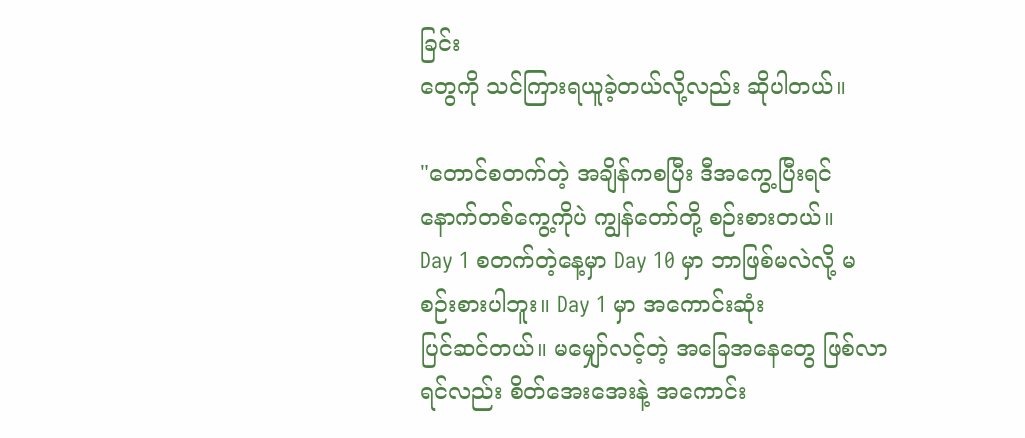ခြင်း
တွေကို သင်ကြားရယူခဲ့တယ်လို့လည်း ဆိုပါတယ်။

"တောင်စတက်တဲ့ အချိန်ကစပြီး ဒီအကွေ့ပြီးရင် နောက်တစ်ကွေ့ကိုပဲ ကျွန်တော်တို့ စဉ်းစားတယ်။
Day 1 စတက်တဲ့နေ့မှာ Day 10 မှာ ဘာဖြစ်မလဲလို့ မစဉ်းစားပါဘူး။ Day 1 မှာ အကောင်းဆုံး
ပြင်ဆင်တယ်။ မမျှော်လင့်တဲ့ အခြေအနေတွေ ဖြစ်လာရင်လည်း စိတ်အေးအေးနဲ့ အကောင်း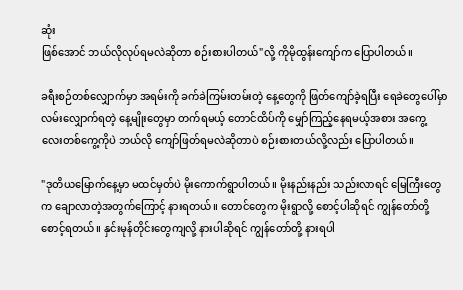ဆုံး
ဖြစ်အောင် ဘယ်လိုလုပ်ရမလဲဆိုတာ စဉ်းစားပါတယ်"လို့ ကိုမိုထွန်းကျော်က ပြောပါတယ်။

ခရီးစဉ်တစ်လျှောက်မှာ အရမ်းကို ခက်ခဲကြမ်းတမ်းတဲ့ နေ့တွေကို ဖြတ်ကျော်ခဲ့ရပြီး ရေခဲတွေပေါ်မှာ
လမ်းလျှောက်ရတဲ့ နေ့မျိုးတွေမှာ တက်ရမယ့် တောင်ထိပ်ကို မျှော်ကြည့်နေရမယ့်အစား အကွေ့
လေးတစ်ကွေ့ကိုပဲ ဘယ်လို ကျော်ဖြတ်ရမလဲဆိုတာပဲ စဉ်းစားတယ်လို့လည်း ပြောပါတယ်။

"ဒုတိယမြောက်နေ့မှာ မထင်မှတ်ပဲ မိုးကောက်ရွာပါတယ်။ မိုးနည်းနည်း သည်းလာရင် မြေကြီးတွေ
က ချောလာတဲ့အတွက်ကြောင့် နားရတယ်။ တောင်တွေက မိုးရွာလို့ စောင့်ပါဆိုရင် ကျွန်တော်တို့
စောင့်ရတယ်။ နှင်းမုန်တိုင်းတွေကျလို့ နားပါဆိုရင် ကျွန်တော်တို့ နားရပါ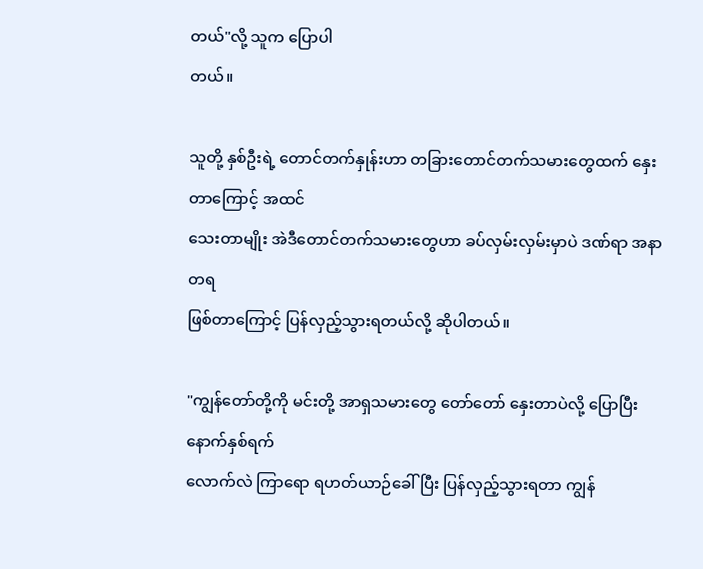တယ်"လို့ သူက ပြောပါ
တယ်။

သူတို့ နှစ်ဦးရဲ့ တောင်တက်နှုန်းဟာ တခြားတောင်တက်သမားတွေထက် နှေးတာကြောင့် အထင်
သေးတာမျိုး အဲဒီတောင်တက်သမားတွေဟာ ခပ်လှမ်းလှမ်းမှာပဲ ဒဏ်ရာ အနာတရ
ဖြစ်တာကြောင့် ပြန်လှည့်သွားရတယ်လို့ ဆိုပါတယ်။

"ကျွန်တော်တို့ကို မင်းတို့ အာရှသမားတွေ တော်တော် နှေးတာပဲလို့ ပြောပြီး နောက်နှစ်ရက်
လောက်လဲ ကြာရော ရဟတ်ယာဉ်ခေါ်ပြီး ပြန်လှည့်သွားရတာ ကျွန်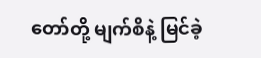တော်တို့ မျက်စိနဲ့ မြင်ခဲ့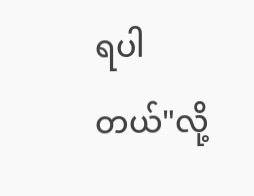ရပါ
တယ်"လို့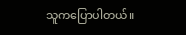သူကပြောပါတယ်။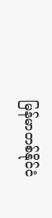မြန်မာတစ်နိုင်ငံ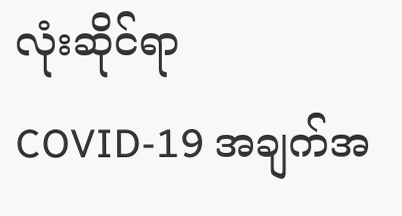လုံးဆိုင်ရာ COVID-19 အချက်အ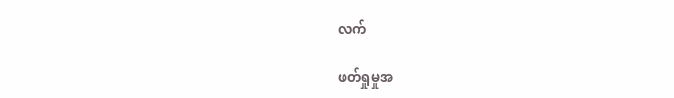လက်

ဖတ်ရှုမှုအ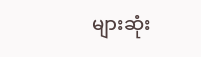များဆုံး